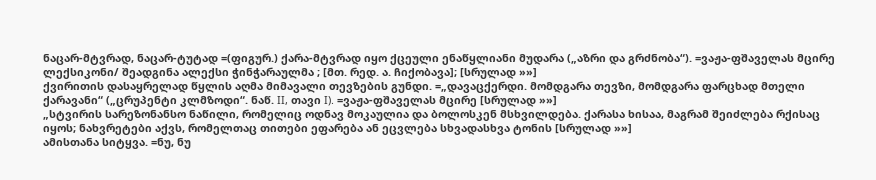ნაცარ-მტვრად, ნაცარ-ტუტად =(ფიგურ.) ქარა-მტვრად იყო ქცეული ენაწყლიანი მუდარა („აზრი და გრძნობა“). =ვაჟა-ფშაველას მცირე ლექსიკონი/ შეადგინა ალექსი ჭინჭარაულმა ; [მთ. რედ. ა. ჩიქობავა]; [სრულად »»]
ქვირითის დასაყრელად წყლის აღმა მიმავალი თევზების გუნდი. =„დავაცქერდი. მომდგარა თევზი, მომდგარა ფარცხად მთელი ქარავანი“ („ცრუპენტი კლმზოდი“. ნაწ. II, თავი I). =ვაჟა-ფშაველას მცირე [სრულად »»]
„სტვირის სარეზონანსო ნაწილი, რომელიც ოდნავ მოკაულია და ბოლოსკენ მსხვილდება. ქარასა ხისაა, მაგრამ შეიძლება რქისაც იყოს; ნახვრეტები აქვს, რომელთაც თითები ეფარება ან ეცვლება სხვადასხვა ტონის [სრულად »»]
ამისთანა სიტყვა. =ნუ, ნუ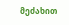მეძახით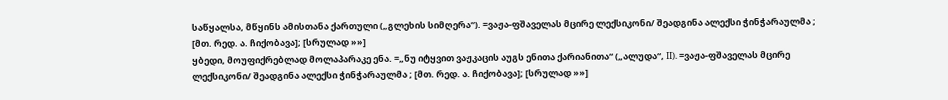საწყალსა, მწყინს ამისთანა ქართული („გლეხის სიმღერა“). =ვაჟა-ფშაველას მცირე ლექსიკონი/ შეადგინა ალექსი ჭინჭარაულმა ; [მთ. რედ. ა. ჩიქობავა]; [სრულად »»]
ყბედი, მოუფიქრებლად მოლაპარაკე ენა. =„ნუ იტყვით ვაჟკაცის აუგს ენითა ქარიანითა“ („ალუდა“, II). =ვაჟა-ფშაველას მცირე ლექსიკონი/ შეადგინა ალექსი ჭინჭარაულმა ; [მთ. რედ. ა. ჩიქობავა]; [სრულად »»]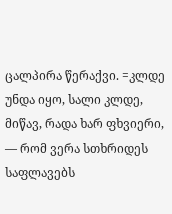ცალპირა წერაქვი. =კლდე უნდა იყო, სალი კლდე, მიწავ, რადა ხარ ფხვიერი, — რომ ვერა სთხრიდეს საფლავებს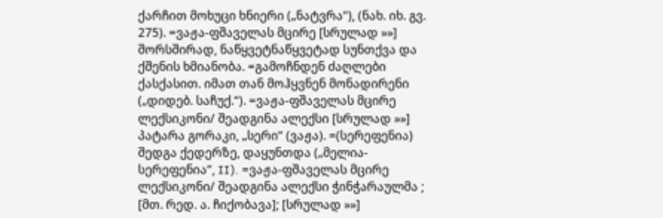ქარჩით მოხუცი ხნიერი („ნატვრა“), (ნახ. იხ. გვ. 275). =ვაჟა-ფშაველას მცირე [სრულად »»]
შორსშირად, ნაწყვეტნაწყვეტად სუნთქვა და ქშენის ხმიანობა. =გამოჩნდენ ძაღლები ქასქასით. იმათ თან მოჰყვნენ მონადირენი („დიდებ. საჩუქ.“). =ვაჟა-ფშაველას მცირე ლექსიკონი/ შეადგინა ალექსი [სრულად »»]
პატარა გორაკი, „სერი“ (ვაჟა). =(სერეფენია) შედგა ქედერზე, დაყუნთდა („მელია-სერეფენია“, II). =ვაჟა-ფშაველას მცირე ლექსიკონი/ შეადგინა ალექსი ჭინჭარაულმა ; [მთ. რედ. ა. ჩიქობავა]; [სრულად »»]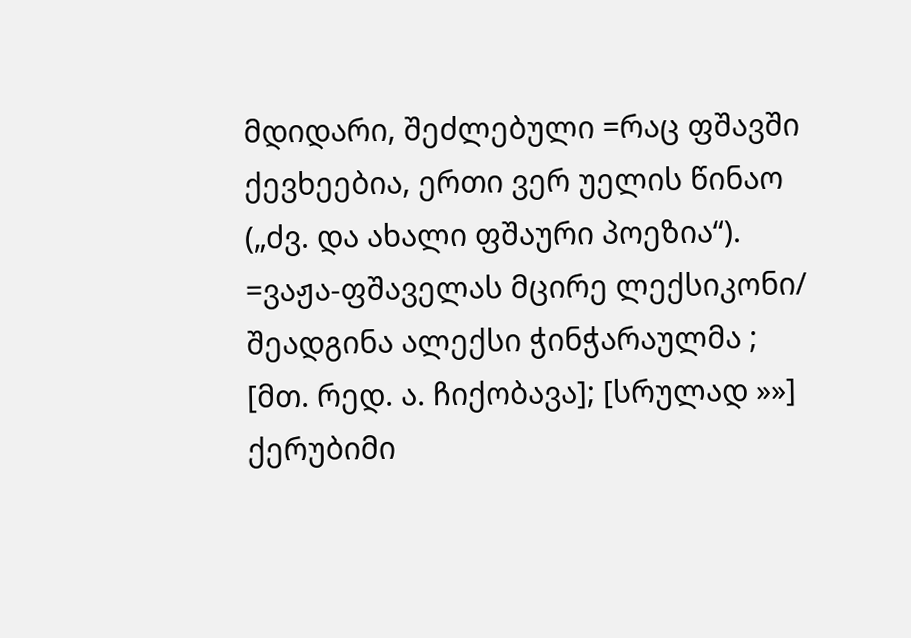მდიდარი, შეძლებული =რაც ფშავში ქევხეებია, ერთი ვერ უელის წინაო („ძვ. და ახალი ფშაური პოეზია“). =ვაჟა-ფშაველას მცირე ლექსიკონი/ შეადგინა ალექსი ჭინჭარაულმა ; [მთ. რედ. ა. ჩიქობავა]; [სრულად »»]
ქერუბიმი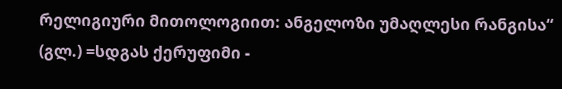რელიგიური მითოლოგიით: ანგელოზი უმაღლესი რანგისა“ (გლ.) =სდგას ქერუფიმი -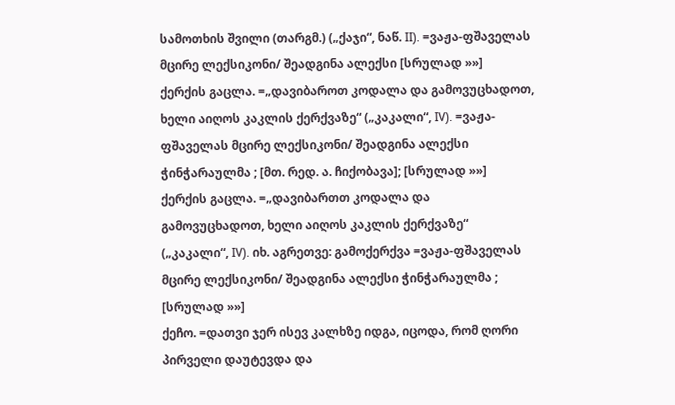სამოთხის შვილი (თარგმ.) („ქაჯი“, ნაწ. II). =ვაჟა-ფშაველას მცირე ლექსიკონი/ შეადგინა ალექსი [სრულად »»]
ქერქის გაცლა. =„დავიბაროთ კოდალა და გამოვუცხადოთ, ხელი აიღოს კაკლის ქერქვაზე“ („კაკალი“, IV). =ვაჟა-ფშაველას მცირე ლექსიკონი/ შეადგინა ალექსი ჭინჭარაულმა ; [მთ. რედ. ა. ჩიქობავა]; [სრულად »»]
ქერქის გაცლა. =„დავიბართთ კოდალა და გამოვუცხადოთ, ხელი აიღოს კაკლის ქერქვაზე“ („კაკალი“, IV). იხ. აგრეთვე: გამოქერქვა =ვაჟა-ფშაველას მცირე ლექსიკონი/ შეადგინა ალექსი ჭინჭარაულმა ; [სრულად »»]
ქეჩო. =დათვი ჯერ ისევ კალხზე იდგა, იცოდა, რომ ღორი პირველი დაუტევდა და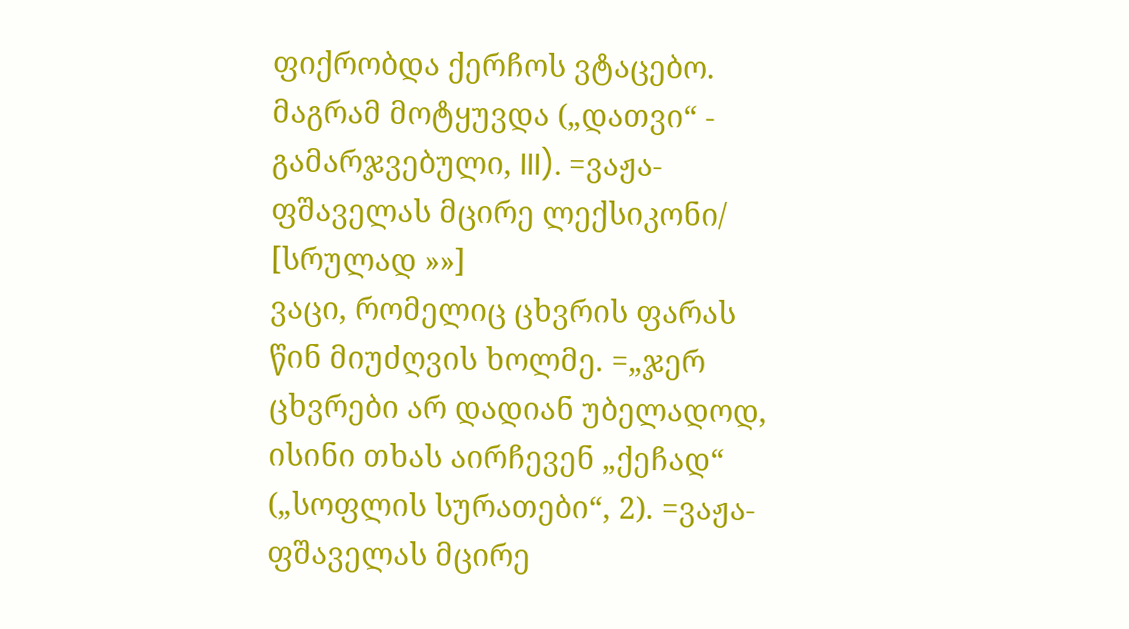ფიქრობდა ქერჩოს ვტაცებო. მაგრამ მოტყუვდა („დათვი“ - გამარჯვებული, III). =ვაჟა-ფშაველას მცირე ლექსიკონი/ [სრულად »»]
ვაცი, რომელიც ცხვრის ფარას წინ მიუძღვის ხოლმე. =„ჯერ ცხვრები არ დადიან უბელადოდ, ისინი თხას აირჩევენ „ქეჩად“ („სოფლის სურათები“, 2). =ვაჟა-ფშაველას მცირე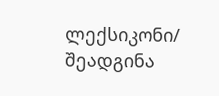ლექსიკონი/ შეადგინა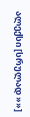ალექსი [სრულად »»]